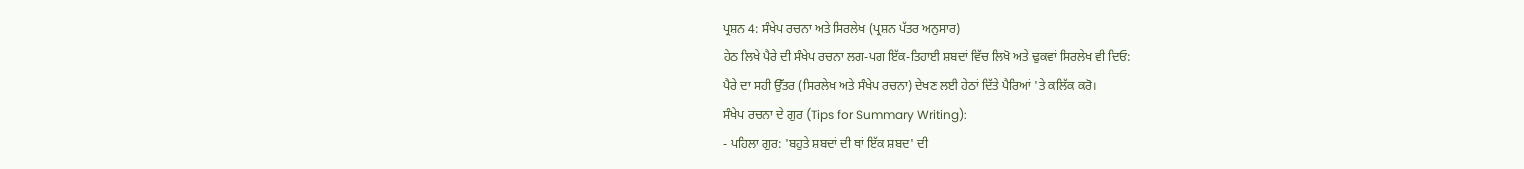ਪ੍ਰਸ਼ਨ 4: ਸੰਖੇਪ ਰਚਨਾ ਅਤੇ ਸਿਰਲੇਖ (ਪ੍ਰਸ਼ਨ ਪੱਤਰ ਅਨੁਸਾਰ)
ਹੇਠ ਲਿਖੇ ਪੈਰੇ ਦੀ ਸੰਖੇਪ ਰਚਨਾ ਲਗ-ਪਗ ਇੱਕ-ਤਿਹਾਈ ਸ਼ਬਦਾਂ ਵਿੱਚ ਲਿਖੋ ਅਤੇ ਢੁਕਵਾਂ ਸਿਰਲੇਖ ਵੀ ਦਿਓ:
ਪੈਰੇ ਦਾ ਸਹੀ ਉੱਤਰ (ਸਿਰਲੇਖ ਅਤੇ ਸੰਖੇਪ ਰਚਨਾ) ਦੇਖਣ ਲਈ ਹੇਠਾਂ ਦਿੱਤੇ ਪੈਰਿਆਂ 'ਤੇ ਕਲਿੱਕ ਕਰੋ।
ਸੰਖੇਪ ਰਚਨਾ ਦੇ ਗੁਰ (Tips for Summary Writing):
- ਪਹਿਲਾ ਗੁਰ: 'ਬਹੁਤੇ ਸ਼ਬਦਾਂ ਦੀ ਥਾਂ ਇੱਕ ਸ਼ਬਦ' ਦੀ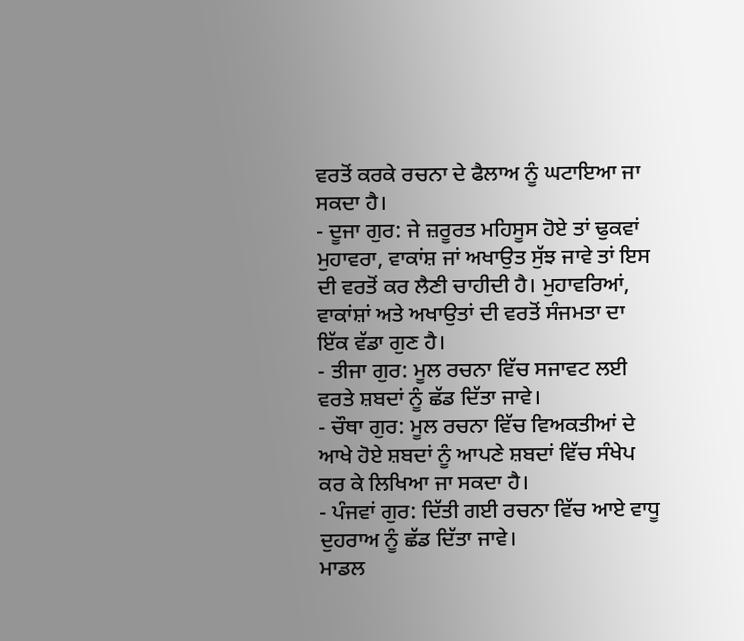ਵਰਤੋਂ ਕਰਕੇ ਰਚਨਾ ਦੇ ਫੈਲਾਅ ਨੂੰ ਘਟਾਇਆ ਜਾ ਸਕਦਾ ਹੈ।
- ਦੂਜਾ ਗੁਰ: ਜੇ ਜ਼ਰੂਰਤ ਮਹਿਸੂਸ ਹੋਏ ਤਾਂ ਢੁਕਵਾਂ ਮੁਹਾਵਰਾ, ਵਾਕਾਂਸ਼ ਜਾਂ ਅਖਾਉਤ ਸੁੱਝ ਜਾਵੇ ਤਾਂ ਇਸ ਦੀ ਵਰਤੋਂ ਕਰ ਲੈਣੀ ਚਾਹੀਦੀ ਹੈ। ਮੁਹਾਵਰਿਆਂ, ਵਾਕਾਂਸ਼ਾਂ ਅਤੇ ਅਖਾਉਤਾਂ ਦੀ ਵਰਤੋਂ ਸੰਜਮਤਾ ਦਾ ਇੱਕ ਵੱਡਾ ਗੁਣ ਹੈ।
- ਤੀਜਾ ਗੁਰ: ਮੂਲ ਰਚਨਾ ਵਿੱਚ ਸਜਾਵਟ ਲਈ ਵਰਤੇ ਸ਼ਬਦਾਂ ਨੂੰ ਛੱਡ ਦਿੱਤਾ ਜਾਵੇ।
- ਚੌਥਾ ਗੁਰ: ਮੂਲ ਰਚਨਾ ਵਿੱਚ ਵਿਅਕਤੀਆਂ ਦੇ ਆਖੇ ਹੋਏ ਸ਼ਬਦਾਂ ਨੂੰ ਆਪਣੇ ਸ਼ਬਦਾਂ ਵਿੱਚ ਸੰਖੇਪ ਕਰ ਕੇ ਲਿਖਿਆ ਜਾ ਸਕਦਾ ਹੈ।
- ਪੰਜਵਾਂ ਗੁਰ: ਦਿੱਤੀ ਗਈ ਰਚਨਾ ਵਿੱਚ ਆਏ ਵਾਧੂ ਦੁਹਰਾਅ ਨੂੰ ਛੱਡ ਦਿੱਤਾ ਜਾਵੇ।
ਮਾਡਲ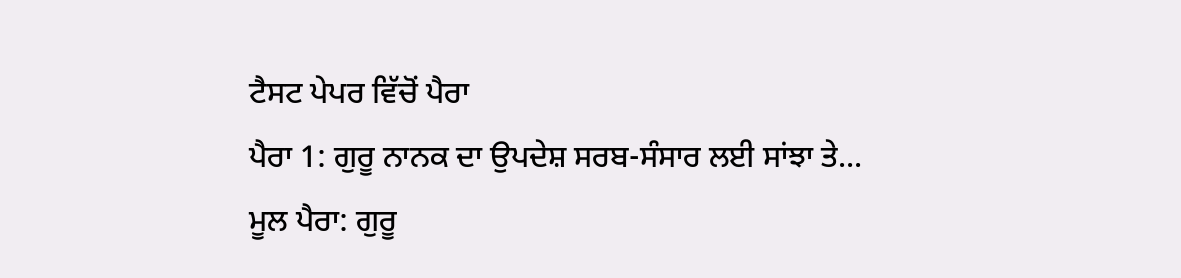ਟੈਸਟ ਪੇਪਰ ਵਿੱਚੋਂ ਪੈਰਾ
ਪੈਰਾ 1: ਗੁਰੂ ਨਾਨਕ ਦਾ ਉਪਦੇਸ਼ ਸਰਬ-ਸੰਸਾਰ ਲਈ ਸਾਂਝਾ ਤੇ...
ਮੂਲ ਪੈਰਾ: ਗੁਰੂ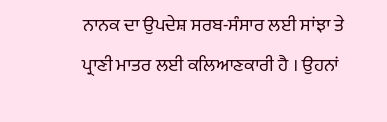ਨਾਨਕ ਦਾ ਉਪਦੇਸ਼ ਸਰਬ-ਸੰਸਾਰ ਲਈ ਸਾਂਝਾ ਤੇ ਪ੍ਰਾਣੀ ਮਾਤਰ ਲਈ ਕਲਿਆਣਕਾਰੀ ਹੈ । ਉਹਨਾਂ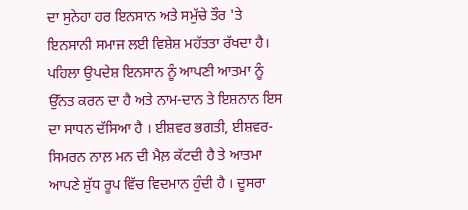ਦਾ ਸੁਨੇਹਾ ਹਰ ਇਨਸਾਨ ਅਤੇ ਸਮੁੱਚੇ ਤੌਰ 'ਤੇ ਇਨਸਾਨੀ ਸਮਾਜ ਲਈ ਵਿਸ਼ੇਸ਼ ਮਹੱਤਤਾ ਰੱਖਦਾ ਹੈ। ਪਹਿਲਾ ਉਪਦੇਸ਼ ਇਨਸਾਨ ਨੂੰ ਆਪਣੀ ਆਤਮਾ ਨੂੰ ਉੱਨਤ ਕਰਨ ਦਾ ਹੈ ਅਤੇ ਨਾਮ-ਦਾਨ ਤੇ ਇਸ਼ਨਾਨ ਇਸ ਦਾ ਸਾਧਨ ਦੱਸਿਆ ਹੈ । ਈਸ਼ਵਰ ਭਗਤੀ, ਈਸ਼ਵਰ-ਸਿਮਰਨ ਨਾਲ਼ ਮਨ ਦੀ ਮੈਲ਼ ਕੱਟਦੀ ਹੈ ਤੇ ਆਤਮਾ ਆਪਣੇ ਸ਼ੁੱਧ ਰੂਪ ਵਿੱਚ ਵਿਦਮਾਨ ਹੁੰਦੀ ਹੈ । ਦੂਸਰਾ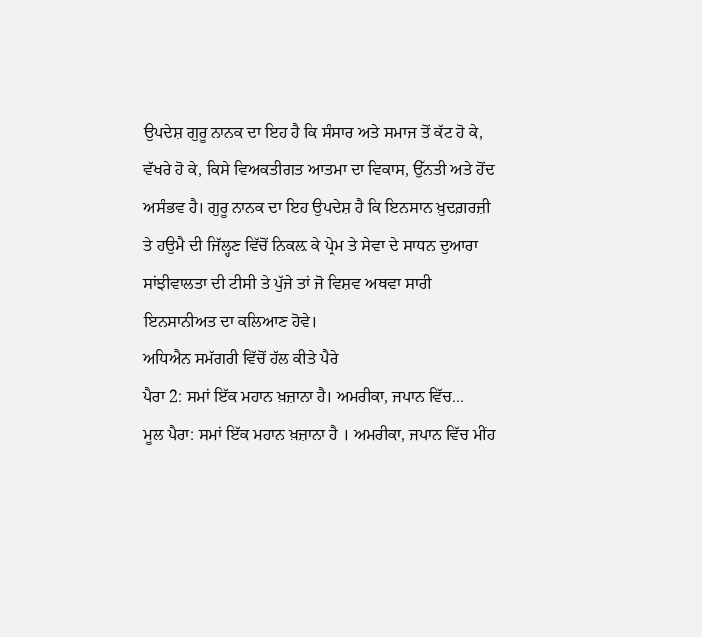ਉਪਦੇਸ਼ ਗੁਰੂ ਨਾਨਕ ਦਾ ਇਹ ਹੈ ਕਿ ਸੰਸਾਰ ਅਤੇ ਸਮਾਜ ਤੋਂ ਕੱਟ ਹੋ ਕੇ, ਵੱਖਰੇ ਹੋ ਕੇ, ਕਿਸੇ ਵਿਅਕਤੀਗਤ ਆਤਮਾ ਦਾ ਵਿਕਾਸ, ਉੱਨਤੀ ਅਤੇ ਹੋਂਦ ਅਸੰਭਵ ਹੈ। ਗੁਰੂ ਨਾਨਕ ਦਾ ਇਹ ਉਪਦੇਸ਼ ਹੈ ਕਿ ਇਨਸਾਨ ਖ਼ੁਦਗ਼ਰਜ਼ੀ ਤੇ ਹਉਮੈ ਦੀ ਜਿੱਲ੍ਹਣ ਵਿੱਚੋਂ ਨਿਕਲ਼ ਕੇ ਪ੍ਰੇਮ ਤੇ ਸੇਵਾ ਦੇ ਸਾਧਨ ਦੁਆਰਾ ਸਾਂਝੀਵਾਲਤਾ ਦੀ ਟੀਸੀ ਤੇ ਪੁੱਜੇ ਤਾਂ ਜੋ ਵਿਸ਼ਵ ਅਥਵਾ ਸਾਰੀ ਇਨਸਾਨੀਅਤ ਦਾ ਕਲਿਆਣ ਹੋਵੇ।
ਅਧਿਐਨ ਸਮੱਗਰੀ ਵਿੱਚੋਂ ਹੱਲ ਕੀਤੇ ਪੈਰੇ
ਪੈਰਾ 2: ਸਮਾਂ ਇੱਕ ਮਹਾਨ ਖ਼ਜ਼ਾਨਾ ਹੈ। ਅਮਰੀਕਾ, ਜਪਾਨ ਵਿੱਚ...
ਮੂਲ ਪੈਰਾ: ਸਮਾਂ ਇੱਕ ਮਹਾਨ ਖ਼ਜ਼ਾਨਾ ਹੈ । ਅਮਰੀਕਾ, ਜਪਾਨ ਵਿੱਚ ਮੀਂਹ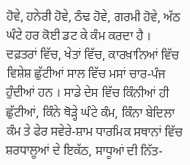ਹੋਵੇ, ਹਨੇਰੀ ਹੋਵੇ, ਠੰਢ ਹੋਵੇ, ਗਰਮੀ ਹੋਵੇ, ਅੱਠ ਘੰਟੇ ਹਰ ਕੋਈ ਡਟ ਕੇ ਕੰਮ ਕਰਦਾ ਹੈ । ਦਫ਼ਤਰਾਂ ਵਿੱਚ, ਖੇਤਾਂ ਵਿੱਚ, ਕਾਰਖ਼ਾਨਿਆਂ ਵਿੱਚ ਵਿਸ਼ੇਸ਼ ਛੁੱਟੀਆਂ ਸਾਲ ਵਿੱਚ ਮਸਾਂ ਚਾਰ-ਪੰਜ ਹੁੰਦੀਆਂ ਹਨ । ਸਾਡੇ ਦੇਸ ਵਿੱਚ ਕਿੰਨੀਆਂ ਹੀ ਛੁੱਟੀਆਂ, ਕਿੰਨੇ ਥੋੜ੍ਹੇ ਘੰਟੇ ਕੰਮ, ਕਿੰਨਾ ਬੇਦਿਲਾ ਕੰਮ ਤੇ ਫੇਰ ਸਵੇਰੇ-ਸ਼ਾਮ ਧਾਰਮਿਕ ਸਥਾਨਾਂ ਵਿੱਚ ਸ਼ਰਧਾਲੂਆਂ ਦੇ ਇਕੱਠ, ਸਾਧੂਆਂ ਦੀ ਨਿੱਤ-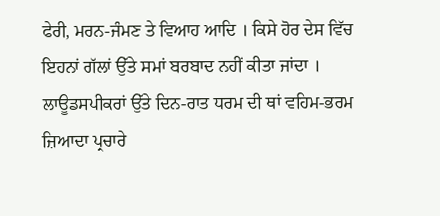ਫੇਰੀ, ਮਰਨ-ਜੰਮਣ ਤੇ ਵਿਆਹ ਆਦਿ । ਕਿਸੇ ਹੋਰ ਦੇਸ ਵਿੱਚ ਇਹਨਾਂ ਗੱਲਾਂ ਉੱਤੇ ਸਮਾਂ ਬਰਬਾਦ ਨਹੀਂ ਕੀਤਾ ਜਾਂਦਾ । ਲਾਊਡਸਪੀਕਰਾਂ ਉੱਤੇ ਦਿਨ-ਰਾਤ ਧਰਮ ਦੀ ਥਾਂ ਵਹਿਮ-ਭਰਮ ਜ਼ਿਆਦਾ ਪ੍ਰਚਾਰੇ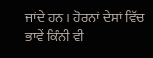ਜਾਂਦੇ ਹਨ । ਹੋਰਨਾਂ ਦੇਸਾਂ ਵਿੱਚ ਭਾਵੇਂ ਕਿੰਨੀ ਵੀ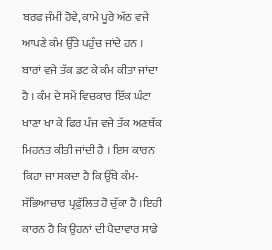ਬਰਫ ਜੰਮੀ ਹੋਵੇ, ਕਾਮੇ ਪੂਰੇ ਅੱਠ ਵਜੇ ਆਪਣੇ ਕੰਮ ਉੱਤੇ ਪਹੁੰਚ ਜਾਂਦੇ ਹਨ । ਬਾਰਾਂ ਵਜੇ ਤੱਕ ਡਟ ਕੇ ਕੰਮ ਕੀਤਾ ਜਾਂਦਾ ਹੈ । ਕੰਮ ਦੇ ਸਮੇਂ ਵਿਚਕਾਰ ਇੱਕ ਘੰਟਾ ਖਾਣਾ ਖਾ ਕੇ ਫਿਰ ਪੰਜ ਵਜੇ ਤੱਕ ਅਣਥੱਕ ਮਿਹਨਤ ਕੀਤੀ ਜਾਂਦੀ ਹੈ । ਇਸ ਕਾਰਨ ਕਿਹਾ ਜਾ ਸਕਦਾ ਹੈ ਕਿ ਉੱਥੇ ਕੰਮ-ਸੱਭਿਆਚਾਰ ਪ੍ਰਫੁੱਲਿਤ ਹੋ ਚੁੱਕਾ ਹੈ ।ਇਹੀ ਕਾਰਨ ਹੈ ਕਿ ਉਹਨਾਂ ਦੀ ਪੈਦਾਵਾਰ ਸਾਡੇ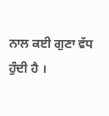ਨਾਲ ਕਈ ਗੁਣਾ ਵੱਧ ਹੁੰਦੀ ਹੈ ।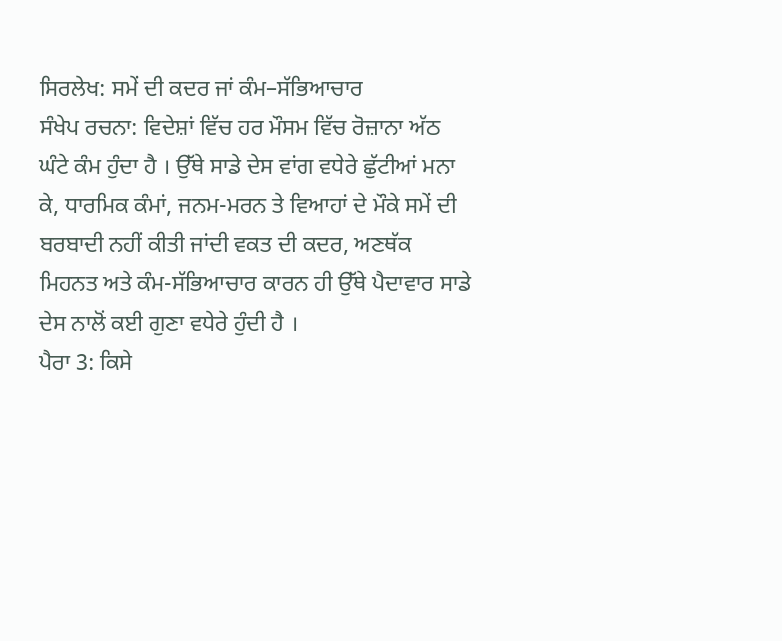ਸਿਰਲੇਖ: ਸਮੇਂ ਦੀ ਕਦਰ ਜਾਂ ਕੰਮ–ਸੱਭਿਆਚਾਰ
ਸੰਖੇਪ ਰਚਨਾ: ਵਿਦੇਸ਼ਾਂ ਵਿੱਚ ਹਰ ਮੌਸਮ ਵਿੱਚ ਰੋਜ਼ਾਨਾ ਅੱਠ ਘੰਟੇ ਕੰਮ ਹੁੰਦਾ ਹੈ । ਉੱਥੇ ਸਾਡੇ ਦੇਸ ਵਾਂਗ ਵਧੇਰੇ ਛੁੱਟੀਆਂ ਮਨਾ ਕੇ, ਧਾਰਮਿਕ ਕੰਮਾਂ, ਜਨਮ-ਮਰਨ ਤੇ ਵਿਆਹਾਂ ਦੇ ਮੌਕੇ ਸਮੇਂ ਦੀ ਬਰਬਾਦੀ ਨਹੀਂ ਕੀਤੀ ਜਾਂਦੀ ਵਕਤ ਦੀ ਕਦਰ, ਅਣਥੱਕ ਮਿਹਨਤ ਅਤੇ ਕੰਮ-ਸੱਭਿਆਚਾਰ ਕਾਰਨ ਹੀ ਉੱਥੇ ਪੈਦਾਵਾਰ ਸਾਡੇ ਦੇਸ ਨਾਲੋਂ ਕਈ ਗੁਣਾ ਵਧੇਰੇ ਹੁੰਦੀ ਹੈ ।
ਪੈਰਾ 3: ਕਿਸੇ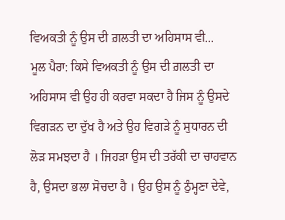ਵਿਅਕਤੀ ਨੂੰ ਉਸ ਦੀ ਗ਼ਲਤੀ ਦਾ ਅਹਿਸਾਸ ਵੀ...
ਮੂਲ ਪੈਰਾ: ਕਿਸੇ ਵਿਅਕਤੀ ਨੂੰ ਉਸ ਦੀ ਗ਼ਲਤੀ ਦਾ ਅਹਿਸਾਸ ਵੀ ਉਹ ਹੀ ਕਰਵਾ ਸਕਦਾ ਹੈ ਜਿਸ ਨੂੰ ਉਸਦੇ ਵਿਗੜਨ ਦਾ ਦੁੱਖ ਹੈ ਅਤੇ ਉਹ ਵਿਗੜੇ ਨੂੰ ਸੁਧਾਰਨ ਦੀ ਲੋੜ ਸਮਝਦਾ ਹੈ । ਜਿਹੜਾ ਉਸ ਦੀ ਤਰੱਕੀ ਦਾ ਚਾਹਵਾਨ ਹੈ, ਉਸਦਾ ਭਲਾ ਸੋਚਦਾ ਹੈ । ਉਹ ਉਸ ਨੂੰ ਠੁੰਮ੍ਹਣਾ ਦੇਵੇ,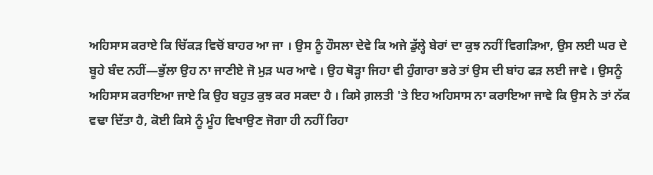ਅਹਿਸਾਸ ਕਰਾਏ ਕਿ ਚਿੱਕੜ ਵਿਚੋਂ ਬਾਹਰ ਆ ਜਾ । ਉਸ ਨੂੰ ਹੌਸਲਾ ਦੇਵੇ ਕਿ ਅਜੇ ਡੁੱਲ੍ਹੇ ਬੇਰਾਂ ਦਾ ਕੁਝ ਨਹੀਂ ਵਿਗੜਿਆ, ਉਸ ਲਈ ਘਰ ਦੇ ਬੂਹੇ ਬੰਦ ਨਹੀਂ—ਭੁੱਲਾ ਉਹ ਨਾ ਜਾਣੀਏ ਜੋ ਮੁੜ ਘਰ ਆਵੇ । ਉਹ ਥੋੜ੍ਹਾ ਜਿਹਾ ਵੀ ਹੁੰਗਾਰਾ ਭਰੇ ਤਾਂ ਉਸ ਦੀ ਬਾਂਹ ਫੜ ਲਈ ਜਾਵੇ । ਉਸਨੂੰ ਅਹਿਸਾਸ ਕਰਾਇਆ ਜਾਏ ਕਿ ਉਹ ਬਹੁਤ ਕੁਝ ਕਰ ਸਕਦਾ ਹੈ । ਕਿਸੇ ਗ਼ਲਤੀ 'ਤੇ ਇਹ ਅਹਿਸਾਸ ਨਾ ਕਰਾਇਆ ਜਾਵੇ ਕਿ ਉਸ ਨੇ ਤਾਂ ਨੱਕ ਵਢਾ ਦਿੱਤਾ ਹੈ, ਕੋਈ ਕਿਸੇ ਨੂੰ ਮੂੰਹ ਵਿਖਾਉਣ ਜੋਗਾ ਹੀ ਨਹੀਂ ਰਿਹਾ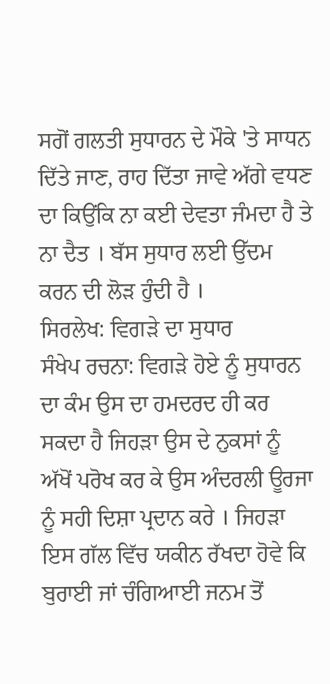ਸਗੋਂ ਗਲਤੀ ਸੁਧਾਰਨ ਦੇ ਮੌਕੇ 'ਤੇ ਸਾਧਨ ਦਿੱਤੇ ਜਾਣ, ਰਾਹ ਦਿੱਤਾ ਜਾਵੇ ਅੱਗੇ ਵਧਣ ਦਾ ਕਿਉਂਕਿ ਨਾ ਕਈ ਦੇਵਤਾ ਜੰਮਦਾ ਹੈ ਤੇ ਨਾ ਦੈਤ । ਬੱਸ ਸੁਧਾਰ ਲਈ ਉੱਦਮ ਕਰਨ ਦੀ ਲੋੜ ਹੁੰਦੀ ਹੈ ।
ਸਿਰਲੇਖ: ਵਿਗੜੇ ਦਾ ਸੁਧਾਰ
ਸੰਖੇਪ ਰਚਨਾ: ਵਿਗੜੇ ਹੋਏ ਨੂੰ ਸੁਧਾਰਨ ਦਾ ਕੰਮ ਉਸ ਦਾ ਹਮਦਰਦ ਹੀ ਕਰ ਸਕਦਾ ਹੈ ਜਿਹੜਾ ਉਸ ਦੇ ਨੁਕਸਾਂ ਨੂੰ ਅੱਖੋਂ ਪਰੋਖ ਕਰ ਕੇ ਉਸ ਅੰਦਰਲੀ ਊਰਜਾ ਨੂੰ ਸਹੀ ਦਿਸ਼ਾ ਪ੍ਰਦਾਨ ਕਰੇ । ਜਿਹੜਾ ਇਸ ਗੱਲ ਵਿੱਚ ਯਕੀਨ ਰੱਖਦਾ ਹੋਵੇ ਕਿ ਬੁਰਾਈ ਜਾਂ ਚੰਗਿਆਈ ਜਨਮ ਤੋਂ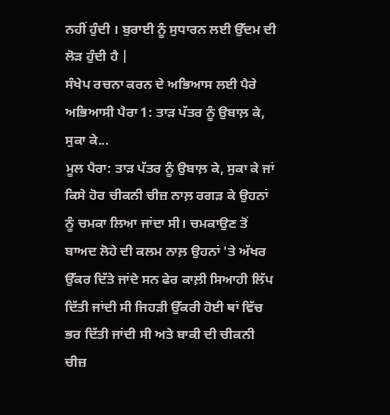ਨਹੀਂ ਹੁੰਦੀ । ਬੁਰਾਈ ਨੂੰ ਸੁਧਾਰਨ ਲਈ ਉੱਦਮ ਦੀ ਲੋੜ ਹੁੰਦੀ ਹੈ |
ਸੰਖੇਪ ਰਚਨਾ ਕਰਨ ਦੇ ਅਭਿਆਸ ਲਈ ਪੈਰੇ
ਅਭਿਆਸੀ ਪੈਰਾ 1: ਤਾੜ ਪੱਤਰ ਨੂੰ ਉਬਾਲ਼ ਕੇ, ਸੁਕਾ ਕੇ...
ਮੂਲ ਪੈਰਾ: ਤਾੜ ਪੱਤਰ ਨੂੰ ਉਬਾਲ਼ ਕੇ, ਸੁਕਾ ਕੇ ਜਾਂ ਕਿਸੇ ਹੋਰ ਚੀਕਨੀ ਚੀਜ਼ ਨਾਲ਼ ਰਗੜ ਕੇ ਉਹਨਾਂ ਨੂੰ ਚਮਕਾ ਲਿਆ ਜਾਂਦਾ ਸੀ। ਚਮਕਾਉਣ ਤੋਂ ਬਾਅਦ ਲੋਹੇ ਦੀ ਕਲਮ ਨਾਲ਼ ਉਹਨਾਂ 'ਤੇ ਅੱਖਰ ਉੱਕਰ ਦਿੱਤੇ ਜਾਂਦੇ ਸਨ ਫੇਰ ਕਾਲ਼ੀ ਸਿਆਹੀ ਲਿੱਪ ਦਿੱਤੀ ਜਾਂਦੀ ਸੀ ਜਿਹੜੀ ਉੱਕਰੀ ਹੋਈ ਥਾਂ ਵਿੱਚ ਭਰ ਦਿੱਤੀ ਜਾਂਦੀ ਸੀ ਅਤੇ ਬਾਕੀ ਦੀ ਚੀਕਨੀ ਚੀਜ਼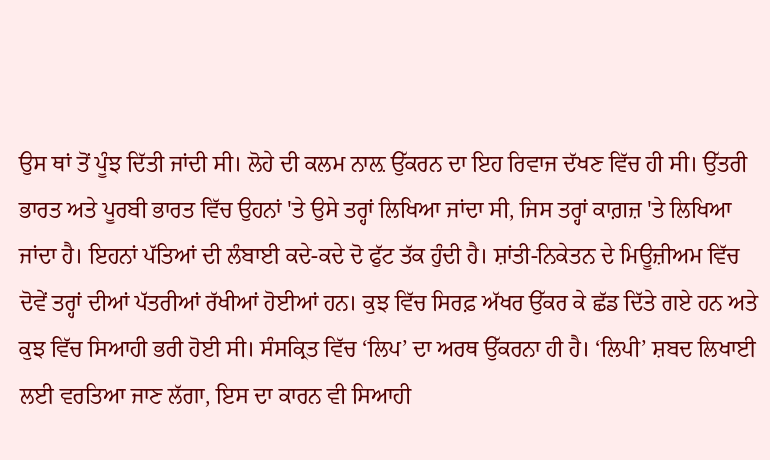ਉਸ ਥਾਂ ਤੋਂ ਪੂੰਝ ਦਿੱਤੀ ਜਾਂਦੀ ਸੀ। ਲੋਹੇ ਦੀ ਕਲਮ ਨਾਲ਼ ਉੱਕਰਨ ਦਾ ਇਹ ਰਿਵਾਜ ਦੱਖਣ ਵਿੱਚ ਹੀ ਸੀ। ਉੱਤਰੀ ਭਾਰਤ ਅਤੇ ਪੂਰਬੀ ਭਾਰਤ ਵਿੱਚ ਉਹਨਾਂ 'ਤੇ ਉਸੇ ਤਰ੍ਹਾਂ ਲਿਖਿਆ ਜਾਂਦਾ ਸੀ, ਜਿਸ ਤਰ੍ਹਾਂ ਕਾਗ਼ਜ਼ 'ਤੇ ਲਿਖਿਆ ਜਾਂਦਾ ਹੈ। ਇਹਨਾਂ ਪੱਤਿਆਂ ਦੀ ਲੰਬਾਈ ਕਦੇ-ਕਦੇ ਦੋ ਫੁੱਟ ਤੱਕ ਹੁੰਦੀ ਹੈ। ਸ਼ਾਂਤੀ-ਨਿਕੇਤਨ ਦੇ ਮਿਊਜ਼ੀਅਮ ਵਿੱਚ ਦੋਵੇਂ ਤਰ੍ਹਾਂ ਦੀਆਂ ਪੱਤਰੀਆਂ ਰੱਖੀਆਂ ਹੋਈਆਂ ਹਨ। ਕੁਝ ਵਿੱਚ ਸਿਰਫ਼ ਅੱਖਰ ਉੱਕਰ ਕੇ ਛੱਡ ਦਿੱਤੇ ਗਏ ਹਨ ਅਤੇ ਕੁਝ ਵਿੱਚ ਸਿਆਹੀ ਭਰੀ ਹੋਈ ਸੀ। ਸੰਸਕ੍ਰਿਤ ਵਿੱਚ ‘ਲਿਪ’ ਦਾ ਅਰਥ ਉੱਕਰਨਾ ਹੀ ਹੈ। ‘ਲਿਪੀ’ ਸ਼ਬਦ ਲਿਖਾਈ ਲਈ ਵਰਤਿਆ ਜਾਣ ਲੱਗਾ, ਇਸ ਦਾ ਕਾਰਨ ਵੀ ਸਿਆਹੀ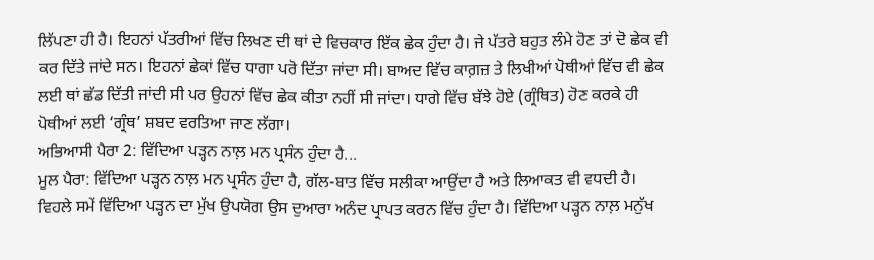ਲਿੱਪਣਾ ਹੀ ਹੈ। ਇਹਨਾਂ ਪੱਤਰੀਆਂ ਵਿੱਚ ਲਿਖਣ ਦੀ ਥਾਂ ਦੇ ਵਿਚਕਾਰ ਇੱਕ ਛੇਕ ਹੁੰਦਾ ਹੈ। ਜੇ ਪੱਤਰੇ ਬਹੁਤ ਲੰਮੇ ਹੋਣ ਤਾਂ ਦੋ ਛੇਕ ਵੀ ਕਰ ਦਿੱਤੇ ਜਾਂਦੇ ਸਨ। ਇਹਨਾਂ ਛੇਕਾਂ ਵਿੱਚ ਧਾਗਾ ਪਰੋ ਦਿੱਤਾ ਜਾਂਦਾ ਸੀ। ਬਾਅਦ ਵਿੱਚ ਕਾਗ਼ਜ਼ ਤੇ ਲਿਖੀਆਂ ਪੋਥੀਆਂ ਵਿੱਚ ਵੀ ਛੇਕ ਲਈ ਥਾਂ ਛੱਡ ਦਿੱਤੀ ਜਾਂਦੀ ਸੀ ਪਰ ਉਹਨਾਂ ਵਿੱਚ ਛੇਕ ਕੀਤਾ ਨਹੀਂ ਸੀ ਜਾਂਦਾ। ਧਾਗੇ ਵਿੱਚ ਬੱਝੇ ਹੋਏ (ਗ੍ਰੰਥਿਤ) ਹੋਣ ਕਰਕੇ ਹੀ ਪੋਥੀਆਂ ਲਈ ‘ਗ੍ਰੰਥ’ ਸ਼ਬਦ ਵਰਤਿਆ ਜਾਣ ਲੱਗਾ।
ਅਭਿਆਸੀ ਪੈਰਾ 2: ਵਿੱਦਿਆ ਪੜ੍ਹਨ ਨਾਲ਼ ਮਨ ਪ੍ਰਸੰਨ ਹੁੰਦਾ ਹੈ...
ਮੂਲ ਪੈਰਾ: ਵਿੱਦਿਆ ਪੜ੍ਹਨ ਨਾਲ਼ ਮਨ ਪ੍ਰਸੰਨ ਹੁੰਦਾ ਹੈ, ਗੱਲ-ਬਾਤ ਵਿੱਚ ਸਲੀਕਾ ਆਉਂਦਾ ਹੈ ਅਤੇ ਲਿਆਕਤ ਵੀ ਵਧਦੀ ਹੈ। ਵਿਹਲੇ ਸਮੇਂ ਵਿੱਦਿਆ ਪੜ੍ਹਨ ਦਾ ਮੁੱਖ ਉਪਯੋਗ ਉਸ ਦੁਆਰਾ ਅਨੰਦ ਪ੍ਰਾਪਤ ਕਰਨ ਵਿੱਚ ਹੁੰਦਾ ਹੈ। ਵਿੱਦਿਆ ਪੜ੍ਹਨ ਨਾਲ਼ ਮਨੁੱਖ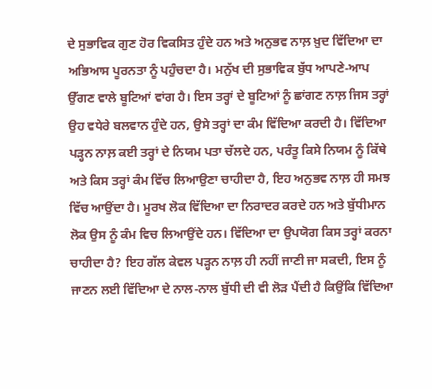ਦੇ ਸੁਭਾਵਿਕ ਗੁਣ ਹੋਰ ਵਿਕਸਿਤ ਹੁੰਦੇ ਹਨ ਅਤੇ ਅਨੁਭਵ ਨਾਲ਼ ਖ਼ੁਦ ਵਿੱਦਿਆ ਦਾ ਅਭਿਆਸ ਪੂਰਨਤਾ ਨੂੰ ਪਹੁੰਚਦਾ ਹੈ। ਮਨੁੱਖ ਦੀ ਸੁਭਾਵਿਕ ਬੁੱਧ ਆਪਣੇ-ਆਪ ਉੱਗਣ ਵਾਲੇ ਬੂਟਿਆਂ ਵਾਂਗ ਹੈ। ਇਸ ਤਰ੍ਹਾਂ ਦੇ ਬੂਟਿਆਂ ਨੂੰ ਛਾਂਗਣ ਨਾਲ਼ ਜਿਸ ਤਰ੍ਹਾਂ ਉਹ ਵਧੇਰੇ ਬਲਵਾਨ ਹੁੰਦੇ ਹਨ, ਉਸੇ ਤਰ੍ਹਾਂ ਦਾ ਕੰਮ ਵਿੱਦਿਆ ਕਰਦੀ ਹੈ। ਵਿੱਦਿਆ ਪੜ੍ਹਨ ਨਾਲ਼ ਕਈ ਤਰ੍ਹਾਂ ਦੇ ਨਿਯਮ ਪਤਾ ਚੱਲਦੇ ਹਨ, ਪਰੰਤੂ ਕਿਸੇ ਨਿਯਮ ਨੂੰ ਕਿੱਥੇ ਅਤੇ ਕਿਸ ਤਰ੍ਹਾਂ ਕੰਮ ਵਿੱਚ ਲਿਆਉਣਾ ਚਾਹੀਦਾ ਹੈ, ਇਹ ਅਨੁਭਵ ਨਾਲ਼ ਹੀ ਸਮਝ ਵਿੱਚ ਆਉਂਦਾ ਹੈ। ਮੂਰਖ ਲੋਕ ਵਿੱਦਿਆ ਦਾ ਨਿਰਾਦਰ ਕਰਦੇ ਹਨ ਅਤੇ ਬੁੱਧੀਮਾਨ ਲੋਕ ਉਸ ਨੂੰ ਕੰਮ ਵਿਚ ਲਿਆਉਂਦੇ ਹਨ। ਵਿੱਦਿਆ ਦਾ ਉਪਯੋਗ ਕਿਸ ਤਰ੍ਹਾਂ ਕਰਨਾ ਚਾਹੀਦਾ ਹੈ? ਇਹ ਗੱਲ ਕੇਵਲ ਪੜ੍ਹਨ ਨਾਲ਼ ਹੀ ਨਹੀਂ ਜਾਣੀ ਜਾ ਸਕਦੀ, ਇਸ ਨੂੰ ਜਾਣਨ ਲਈ ਵਿੱਦਿਆ ਦੇ ਨਾਲ-ਨਾਲ ਬੁੱਧੀ ਦੀ ਵੀ ਲੋੜ ਪੈਂਦੀ ਹੈ ਕਿਉਂਕਿ ਵਿੱਦਿਆ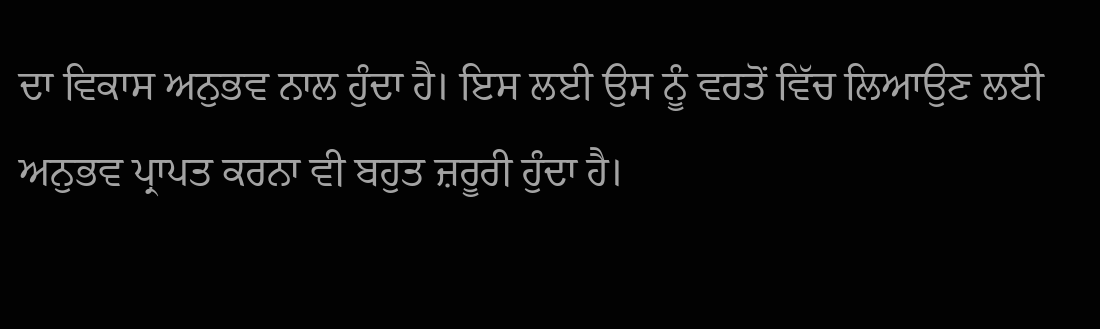ਦਾ ਵਿਕਾਸ ਅਨੁਭਵ ਨਾਲ ਹੁੰਦਾ ਹੈ। ਇਸ ਲਈ ਉਸ ਨੂੰ ਵਰਤੋਂ ਵਿੱਚ ਲਿਆਉਣ ਲਈ ਅਨੁਭਵ ਪ੍ਰਾਪਤ ਕਰਨਾ ਵੀ ਬਹੁਤ ਜ਼ਰੂਰੀ ਹੁੰਦਾ ਹੈ।